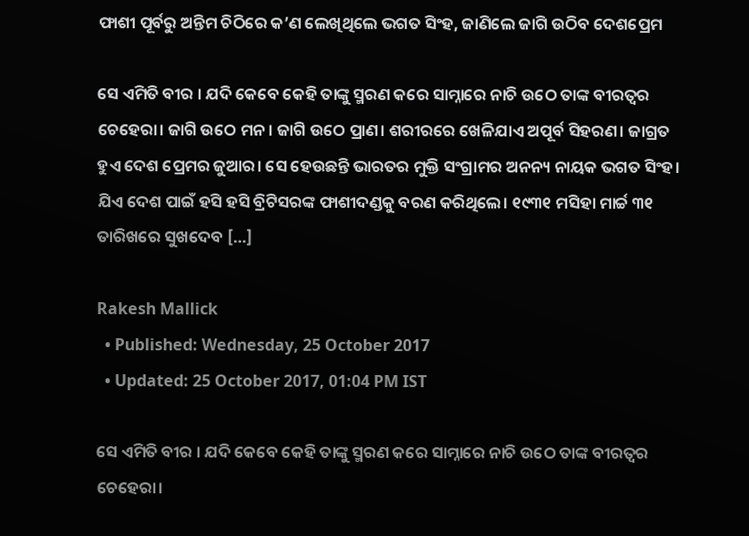ଫାଶୀ ପୂର୍ବରୁ ଅନ୍ତିମ ଚିଠିରେ କ’ଣ ଲେଖିଥିଲେ ଭଗତ ସିଂହ, ଜାଣିଲେ ଜାଗି ଉଠିବ ଦେଶପ୍ରେମ

ସେ ଏମିତି ବୀର । ଯଦି କେବେ କେହି ତାଙ୍କୁ ସ୍ମରଣ କରେ ସାମ୍ନାରେ ନାଚି ଉଠେ ତାଙ୍କ ବୀରତ୍ୱର ଚେହେରା। ଜାଗି ଉଠେ ମନ। ଜାଗି ଉଠେ ପ୍ରାଣ। ଶରୀରରେ ଖେଳିଯାଏ ଅପୂର୍ବ ସିହରଣ। ଜାଗ୍ରତ ହୁଏ ଦେଶ ପ୍ରେମର ଜୁଆର। ସେ ହେଉଛନ୍ତି ଭାରତର ମୁକ୍ତି ସଂଗ୍ରାମର ଅନନ୍ୟ ନାୟକ ଭଗତ ସିଂହ। ଯିଏ ଦେଶ ପାଇଁ ହସି ହସି ବ୍ରିଟିସରଙ୍କ ଫାଶୀଦଣ୍ଡକୁ ବରଣ କରିଥିଲେ। ୧୯୩୧ ମସିହା ମାର୍ଚ୍ଚ ୩୧ ତାରିଖରେ ସୁଖଦେବ […]

Rakesh Mallick
  • Published: Wednesday, 25 October 2017
  • Updated: 25 October 2017, 01:04 PM IST

ସେ ଏମିତି ବୀର । ଯଦି କେବେ କେହି ତାଙ୍କୁ ସ୍ମରଣ କରେ ସାମ୍ନାରେ ନାଚି ଉଠେ ତାଙ୍କ ବୀରତ୍ୱର ଚେହେରା।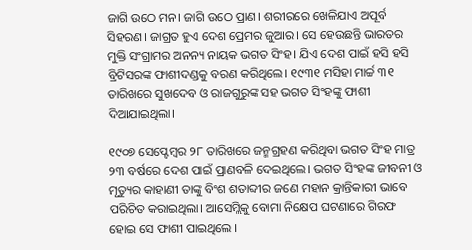ଜାଗି ଉଠେ ମନ। ଜାଗି ଉଠେ ପ୍ରାଣ। ଶରୀରରେ ଖେଳିଯାଏ ଅପୂର୍ବ ସିହରଣ। ଜାଗ୍ରତ ହୁଏ ଦେଶ ପ୍ରେମର ଜୁଆର। ସେ ହେଉଛନ୍ତି ଭାରତର ମୁକ୍ତି ସଂଗ୍ରାମର ଅନନ୍ୟ ନାୟକ ଭଗତ ସିଂହ। ଯିଏ ଦେଶ ପାଇଁ ହସି ହସି ବ୍ରିଟିସରଙ୍କ ଫାଶୀଦଣ୍ଡକୁ ବରଣ କରିଥିଲେ। ୧୯୩୧ ମସିହା ମାର୍ଚ୍ଚ ୩୧ ତାରିଖରେ ସୁଖଦେବ ଓ ରାଜଗୁରୁଙ୍କ ସହ ଭଗତ ସିଂହଙ୍କୁ ଫାଶୀ  ଦିଆଯାଇଥିଲା।

୧୯୦୭ ସେପ୍ଟେମ୍ବର ୨୮ ତାରିଖରେ ଜନ୍ମଗ୍ରହଣ କରିଥିବା ଭଗତ ସିଂହ ମାତ୍ର ୨୩ ବର୍ଷରେ ଦେଶ ପାଇଁ ପ୍ରାଣବଳି ଦେଇଥିଲେ। ଭଗତ ସିଂହଙ୍କ ଜୀବନୀ ଓ ମୃତ୍ୟୁର କାହାଣୀ ତାଙ୍କୁ ବିଂଶ ଶତାବ୍ଦୀର ଜଣେ ମହାନ କ୍ରାନ୍ତିକାରୀ ଭାବେ ପରିଚିତ କରାଇଥିଲା। ଆସେମ୍ଲିକୁ ବୋମା ନିକ୍ଷେପ ଘଟଣାରେ ଗିରଫ ହୋଇ ସେ ଫାଶୀ ପାଇଥିଲେ ।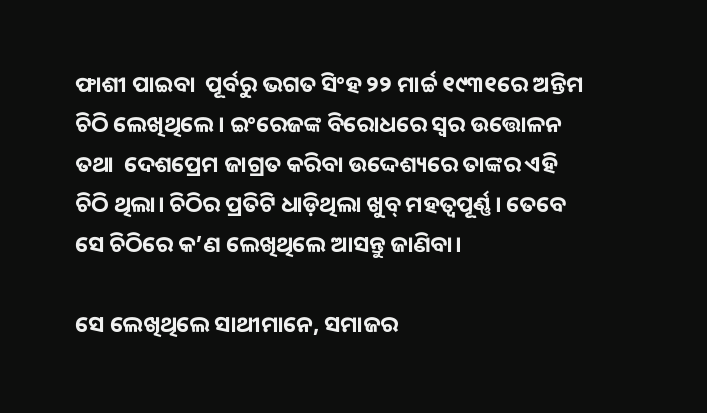ଫାଶୀ ପାଇବା  ପୂର୍ବରୁ ଭଗତ ସିଂହ ୨୨ ମାର୍ଚ୍ଚ ୧୯୩୧ରେ ଅନ୍ତିମ ଚିଠି ଲେଖିଥିଲେ। ଇଂରେଜଙ୍କ ବିରୋଧରେ ସ୍ୱର ଉତ୍ତୋଳନ ତଥା  ଦେଶପ୍ରେମ ଜାଗ୍ରତ କରିବା ଉଦ୍ଦେଶ୍ୟରେ ତାଙ୍କର ଏହି ଚିଠି ଥିଲା। ଚିଠିର ପ୍ରତିଟି ଧାଡ଼ିଥିଲା ଖୁବ୍ ମହତ୍ୱପୂର୍ଣ୍ଣ। ତେବେ ସେ ଚିଠିରେ କ’ଣ ଲେଖିଥିଲେ ଆସନ୍ତୁ ଜାଣିବା।

ସେ ଲେଖିଥିଲେ ସାଥୀମାନେ, ସମାଜର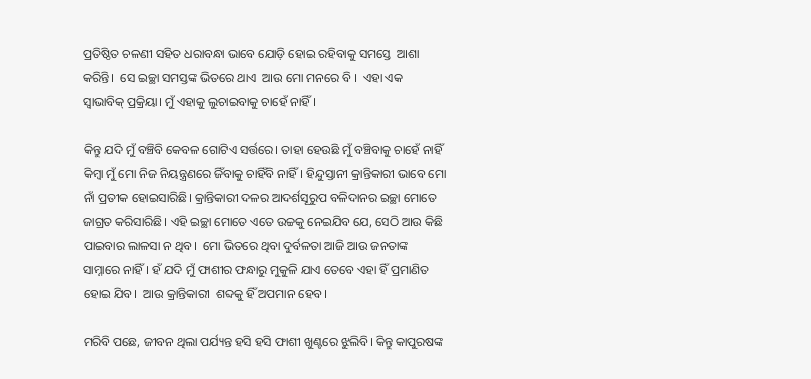ପ୍ରତିଷ୍ଠିତ ଚଳଣୀ ସହିତ ଧରାବନ୍ଧା ଭାବେ ଯୋଡ଼ି ହୋଇ ରହିବାକୁ ସମସ୍ତେ  ଆଶା କରିନ୍ତି।  ସେ ଇଚ୍ଛା ସମସ୍ତଙ୍କ ଭିତରେ ଥାଏ  ଆଉ ମୋ ମନରେ ବି ।  ଏହା ଏକ ସ୍ୱାଭାବିକ୍‌ ପ୍ରକ୍ରିୟା। ମୁଁ ଏହାକୁ ଲୁଚାଇବାକୁ ଚାହେଁ ନାହିଁ।

କିନ୍ତୁ ଯଦି ମୁଁ ବଞ୍ଚିବି କେବଳ ଗୋଟିଏ ସର୍ତ୍ତରେ। ତାହା ହେଉଛି ମୁଁ ବଞ୍ଚିବାକୁ ଚାହେଁ ନାହିଁ କିମ୍ବା ମୁଁ ମୋ ନିଜ ନିୟନ୍ତ୍ରଣରେ ଜିଁବାକୁ ଚାହିଁବି ନାହିଁ। ହିନ୍ଦୁସ୍ତାନୀ କ୍ରାନ୍ତିକାରୀ ଭାବେ ମୋ ନାଁ ପ୍ରତୀକ ହୋଇସାରିଛି। କ୍ରାନ୍ତିକାରୀ ଦଳର ଆଦର୍ଶସୂରୁପ ବଳିଦାନର ଇଚ୍ଛା ମୋତେ ଜାଗ୍ରତ କରିସାରିଛି। ଏହି ଇଚ୍ଛା ମୋତେ ଏତେ ଉଚ୍ଚକୁ ନେଇଯିବ ଯେ, ସେଠି ଆଉ କିଛି  ପାଇବାର ଲାଳସା ନ ଥିବ।  ମୋ ଭିତରେ ଥିବା ଦୁର୍ବଳତା ଆଜି ଆଉ ଜନତାଙ୍କ ସାମ୍ନାରେ ନାହିଁ। ହଁ ଯଦି ମୁଁ ଫାଶୀର ଫନ୍ଧାରୁ ମୁକୁଳି ଯାଏ ତେବେ ଏହା ହିଁ ପ୍ରମାଣିତ ହୋଇ ଯିବ।  ଆଉ କ୍ରାନ୍ତିକାରୀ  ଶବ୍ଦକୁ ହିଁ ଅପମାନ ହେବ।

ମରିବି ପଛେ, ଜୀବନ ଥିଲା ପର୍ଯ୍ୟନ୍ତ ହସି ହସି ଫାଶୀ ଖୁଣ୍ଟରେ ଝୁଲିବି। କିନ୍ତୁ କାପୁରଷଙ୍କ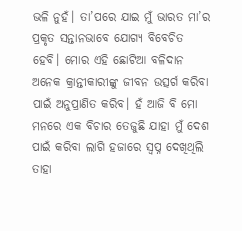ଭଳି ନୁହଁ। ତା’ପରେ ଯାଇ ମୁଁ ଭାରତ ମା’ର ପ୍ରକୃତ ସନ୍ତାନଭାବେ ଯୋଗ୍ୟ ବିବେଚିତ ହେବି। ମୋର ଏହି ଛୋଟିଆ ବଳିଦାନ ଅନେକ କ୍ରାନ୍ତୀକାରୀଙ୍କୁ ଜୀବନ ଉତ୍ସର୍ଗ କରିବା ପାଇଁ ଅନୁପ୍ରାଣିତ କରିବ। ହଁ ଆଜି ବି ମୋ ମନରେ ଏକ ବିଚାର ତେଜୁଛି ଯାହା ମୁଁ ଦେଶ ପାଇଁ କରିବା ଲାଗି ହଜାରେ ସ୍ୱପ୍ନ ଦେଖିଥିଲି ତାହା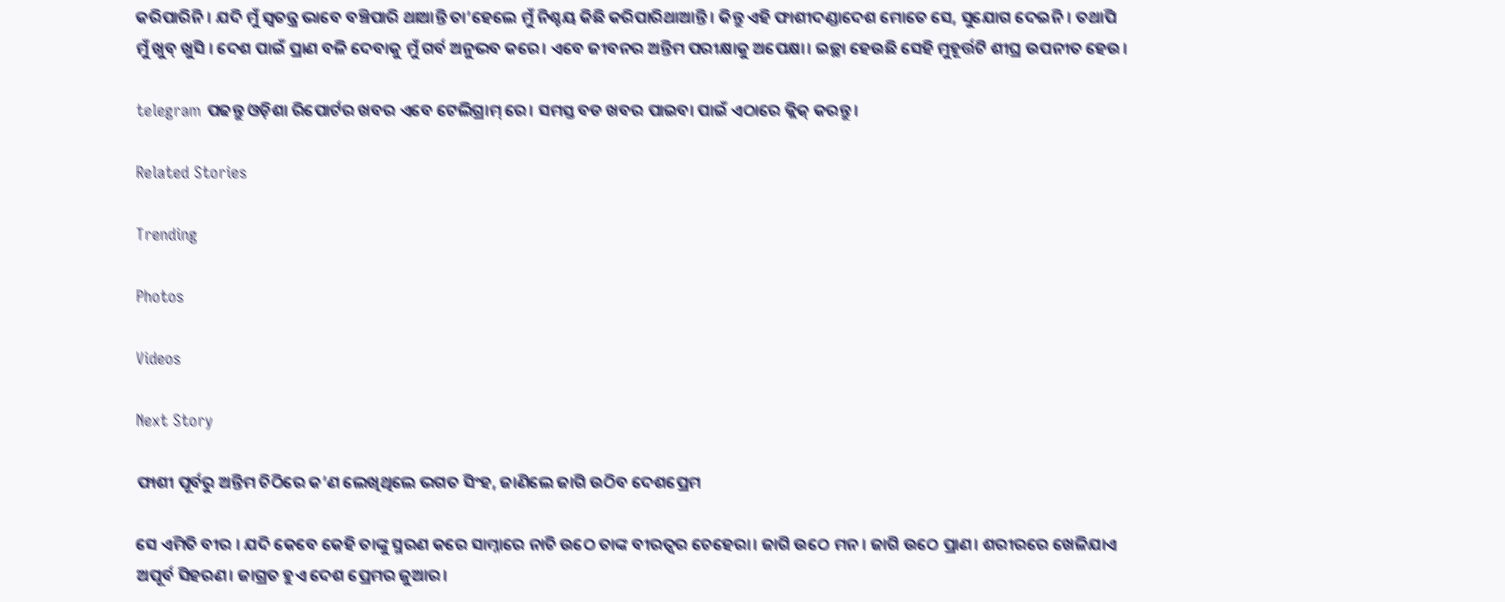କରିପାରିନି। ଯଦି ମୁଁ ସ୍ୱତନ୍ତ୍ର ଭାବେ ବଞ୍ଚିପାରି ଥାଆନ୍ତି ତା’ହେଲେ ମୁଁ ନିଶ୍ଚୟ କିଛି କରିପାରିଥାଆନ୍ତି । କିନ୍ତୁ ଏହି ଫାଶୀଦଣ୍ଡାଦେଶ ମୋତେ ସେ, ସୁଯୋଗ ଦେଇନି। ତଥାପି ମୁଁ ଖୁବ୍‌ ଖୁସି । ଦେଶ ପାଇଁ ପ୍ରାଣ ବଳି ଦେବାକୁ ମୁଁ ଗର୍ବ ଅନୁଭବ କରେ। ଏବେ ଜୀବନର ଅନ୍ତିମ ପରୀକ୍ଷାକୁ ଅପେକ୍ଷା। ଇଚ୍ଛା ହେଉଛି ସେହି ମୁହୂର୍ତ୍ତଟି ଶୀଘ୍ର ଉପନୀତ ହେଉ।

telegram ପଢନ୍ତୁ ଓଡ଼ିଶା ରିପୋର୍ଟର ଖବର ଏବେ ଟେଲିଗ୍ରାମ୍ ରେ। ସମସ୍ତ ବଡ ଖବର ପାଇବା ପାଇଁ ଏଠାରେ କ୍ଲିକ୍ କରନ୍ତୁ।

Related Stories

Trending

Photos

Videos

Next Story

ଫାଶୀ ପୂର୍ବରୁ ଅନ୍ତିମ ଚିଠିରେ କ’ଣ ଲେଖିଥିଲେ ଭଗତ ସିଂହ, ଜାଣିଲେ ଜାଗି ଉଠିବ ଦେଶପ୍ରେମ

ସେ ଏମିତି ବୀର । ଯଦି କେବେ କେହି ତାଙ୍କୁ ସ୍ମରଣ କରେ ସାମ୍ନାରେ ନାଚି ଉଠେ ତାଙ୍କ ବୀରତ୍ୱର ଚେହେରା। ଜାଗି ଉଠେ ମନ। ଜାଗି ଉଠେ ପ୍ରାଣ। ଶରୀରରେ ଖେଳିଯାଏ ଅପୂର୍ବ ସିହରଣ। ଜାଗ୍ରତ ହୁଏ ଦେଶ ପ୍ରେମର ଜୁଆର।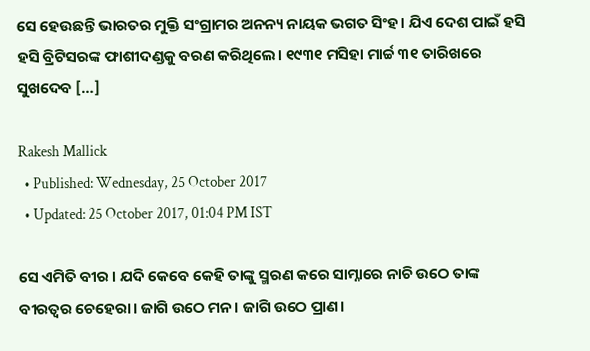ସେ ହେଉଛନ୍ତି ଭାରତର ମୁକ୍ତି ସଂଗ୍ରାମର ଅନନ୍ୟ ନାୟକ ଭଗତ ସିଂହ। ଯିଏ ଦେଶ ପାଇଁ ହସି ହସି ବ୍ରିଟିସରଙ୍କ ଫାଶୀଦଣ୍ଡକୁ ବରଣ କରିଥିଲେ। ୧୯୩୧ ମସିହା ମାର୍ଚ୍ଚ ୩୧ ତାରିଖରେ ସୁଖଦେବ […]

Rakesh Mallick
  • Published: Wednesday, 25 October 2017
  • Updated: 25 October 2017, 01:04 PM IST

ସେ ଏମିତି ବୀର । ଯଦି କେବେ କେହି ତାଙ୍କୁ ସ୍ମରଣ କରେ ସାମ୍ନାରେ ନାଚି ଉଠେ ତାଙ୍କ ବୀରତ୍ୱର ଚେହେରା। ଜାଗି ଉଠେ ମନ। ଜାଗି ଉଠେ ପ୍ରାଣ।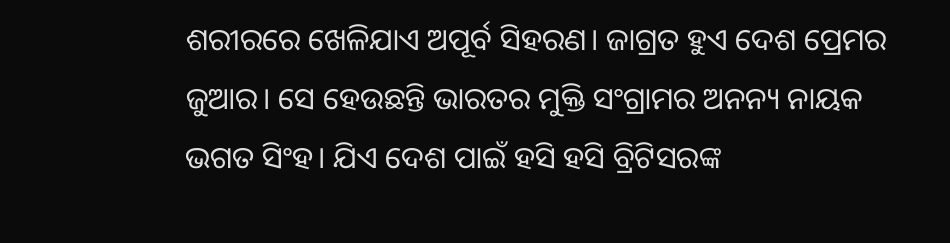ଶରୀରରେ ଖେଳିଯାଏ ଅପୂର୍ବ ସିହରଣ। ଜାଗ୍ରତ ହୁଏ ଦେଶ ପ୍ରେମର ଜୁଆର। ସେ ହେଉଛନ୍ତି ଭାରତର ମୁକ୍ତି ସଂଗ୍ରାମର ଅନନ୍ୟ ନାୟକ ଭଗତ ସିଂହ। ଯିଏ ଦେଶ ପାଇଁ ହସି ହସି ବ୍ରିଟିସରଙ୍କ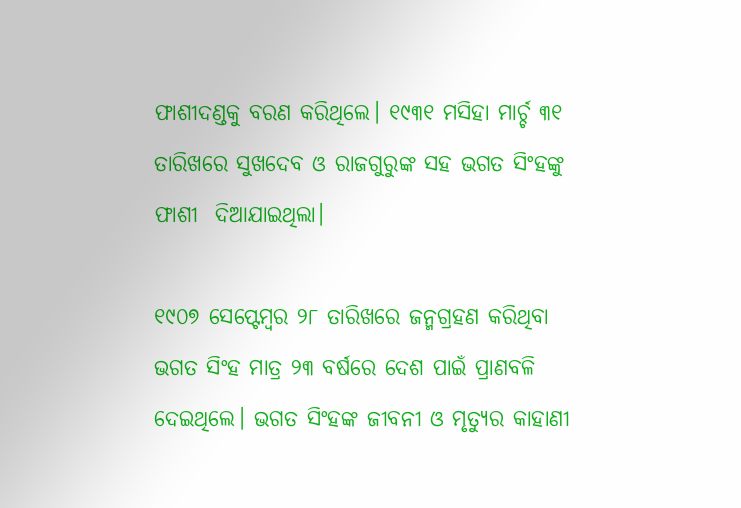ଫାଶୀଦଣ୍ଡକୁ ବରଣ କରିଥିଲେ। ୧୯୩୧ ମସିହା ମାର୍ଚ୍ଚ ୩୧ ତାରିଖରେ ସୁଖଦେବ ଓ ରାଜଗୁରୁଙ୍କ ସହ ଭଗତ ସିଂହଙ୍କୁ ଫାଶୀ  ଦିଆଯାଇଥିଲା।

୧୯୦୭ ସେପ୍ଟେମ୍ବର ୨୮ ତାରିଖରେ ଜନ୍ମଗ୍ରହଣ କରିଥିବା ଭଗତ ସିଂହ ମାତ୍ର ୨୩ ବର୍ଷରେ ଦେଶ ପାଇଁ ପ୍ରାଣବଳି ଦେଇଥିଲେ। ଭଗତ ସିଂହଙ୍କ ଜୀବନୀ ଓ ମୃତ୍ୟୁର କାହାଣୀ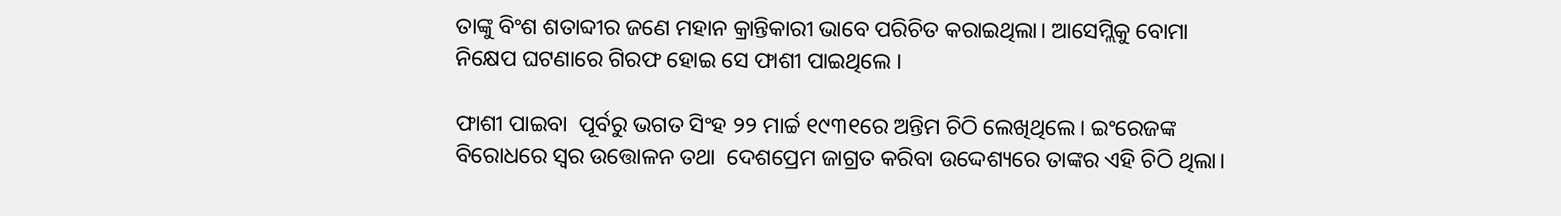ତାଙ୍କୁ ବିଂଶ ଶତାବ୍ଦୀର ଜଣେ ମହାନ କ୍ରାନ୍ତିକାରୀ ଭାବେ ପରିଚିତ କରାଇଥିଲା। ଆସେମ୍ଲିକୁ ବୋମା ନିକ୍ଷେପ ଘଟଣାରେ ଗିରଫ ହୋଇ ସେ ଫାଶୀ ପାଇଥିଲେ ।

ଫାଶୀ ପାଇବା  ପୂର୍ବରୁ ଭଗତ ସିଂହ ୨୨ ମାର୍ଚ୍ଚ ୧୯୩୧ରେ ଅନ୍ତିମ ଚିଠି ଲେଖିଥିଲେ। ଇଂରେଜଙ୍କ ବିରୋଧରେ ସ୍ୱର ଉତ୍ତୋଳନ ତଥା  ଦେଶପ୍ରେମ ଜାଗ୍ରତ କରିବା ଉଦ୍ଦେଶ୍ୟରେ ତାଙ୍କର ଏହି ଚିଠି ଥିଲା।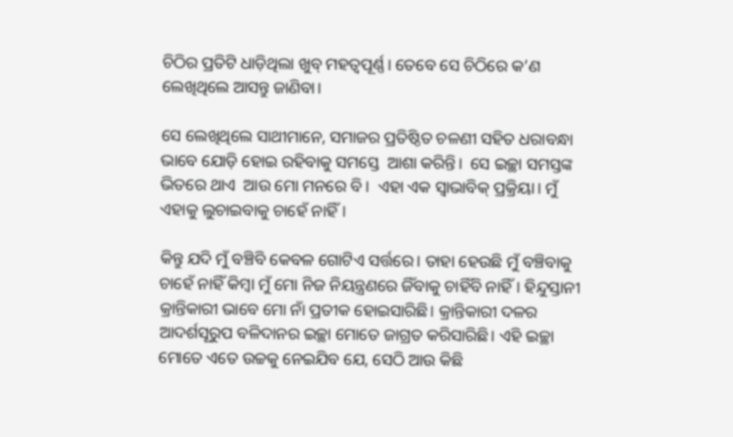ଚିଠିର ପ୍ରତିଟି ଧାଡ଼ିଥିଲା ଖୁବ୍ ମହତ୍ୱପୂର୍ଣ୍ଣ। ତେବେ ସେ ଚିଠିରେ କ’ଣ ଲେଖିଥିଲେ ଆସନ୍ତୁ ଜାଣିବା।

ସେ ଲେଖିଥିଲେ ସାଥୀମାନେ, ସମାଜର ପ୍ରତିଷ୍ଠିତ ଚଳଣୀ ସହିତ ଧରାବନ୍ଧା ଭାବେ ଯୋଡ଼ି ହୋଇ ରହିବାକୁ ସମସ୍ତେ  ଆଶା କରିନ୍ତି।  ସେ ଇଚ୍ଛା ସମସ୍ତଙ୍କ ଭିତରେ ଥାଏ  ଆଉ ମୋ ମନରେ ବି ।  ଏହା ଏକ ସ୍ୱାଭାବିକ୍‌ ପ୍ରକ୍ରିୟା। ମୁଁ ଏହାକୁ ଲୁଚାଇବାକୁ ଚାହେଁ ନାହିଁ।

କିନ୍ତୁ ଯଦି ମୁଁ ବଞ୍ଚିବି କେବଳ ଗୋଟିଏ ସର୍ତ୍ତରେ। ତାହା ହେଉଛି ମୁଁ ବଞ୍ଚିବାକୁ ଚାହେଁ ନାହିଁ କିମ୍ବା ମୁଁ ମୋ ନିଜ ନିୟନ୍ତ୍ରଣରେ ଜିଁବାକୁ ଚାହିଁବି ନାହିଁ। ହିନ୍ଦୁସ୍ତାନୀ କ୍ରାନ୍ତିକାରୀ ଭାବେ ମୋ ନାଁ ପ୍ରତୀକ ହୋଇସାରିଛି। କ୍ରାନ୍ତିକାରୀ ଦଳର ଆଦର୍ଶସୂରୁପ ବଳିଦାନର ଇଚ୍ଛା ମୋତେ ଜାଗ୍ରତ କରିସାରିଛି। ଏହି ଇଚ୍ଛା ମୋତେ ଏତେ ଉଚ୍ଚକୁ ନେଇଯିବ ଯେ, ସେଠି ଆଉ କିଛି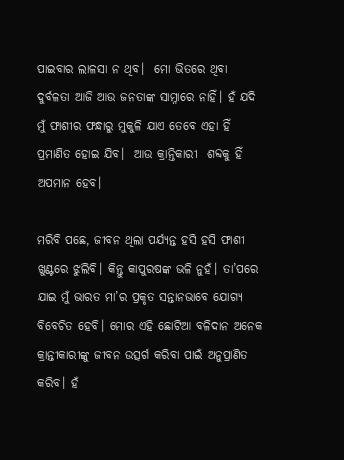ପାଇବାର ଲାଳସା ନ ଥିବ।  ମୋ ଭିତରେ ଥିବା ଦୁର୍ବଳତା ଆଜି ଆଉ ଜନତାଙ୍କ ସାମ୍ନାରେ ନାହିଁ। ହଁ ଯଦି ମୁଁ ଫାଶୀର ଫନ୍ଧାରୁ ମୁକୁଳି ଯାଏ ତେବେ ଏହା ହିଁ ପ୍ରମାଣିତ ହୋଇ ଯିବ।  ଆଉ କ୍ରାନ୍ତିକାରୀ  ଶବ୍ଦକୁ ହିଁ ଅପମାନ ହେବ।

ମରିବି ପଛେ, ଜୀବନ ଥିଲା ପର୍ଯ୍ୟନ୍ତ ହସି ହସି ଫାଶୀ ଖୁଣ୍ଟରେ ଝୁଲିବି। କିନ୍ତୁ କାପୁରଷଙ୍କ ଭଳି ନୁହଁ। ତା’ପରେ ଯାଇ ମୁଁ ଭାରତ ମା’ର ପ୍ରକୃତ ସନ୍ତାନଭାବେ ଯୋଗ୍ୟ ବିବେଚିତ ହେବି। ମୋର ଏହି ଛୋଟିଆ ବଳିଦାନ ଅନେକ କ୍ରାନ୍ତୀକାରୀଙ୍କୁ ଜୀବନ ଉତ୍ସର୍ଗ କରିବା ପାଇଁ ଅନୁପ୍ରାଣିତ କରିବ। ହଁ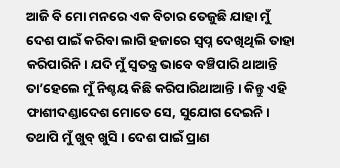ଆଜି ବି ମୋ ମନରେ ଏକ ବିଚାର ତେଜୁଛି ଯାହା ମୁଁ ଦେଶ ପାଇଁ କରିବା ଲାଗି ହଜାରେ ସ୍ୱପ୍ନ ଦେଖିଥିଲି ତାହା କରିପାରିନି। ଯଦି ମୁଁ ସ୍ୱତନ୍ତ୍ର ଭାବେ ବଞ୍ଚିପାରି ଥାଆନ୍ତି ତା’ହେଲେ ମୁଁ ନିଶ୍ଚୟ କିଛି କରିପାରିଥାଆନ୍ତି । କିନ୍ତୁ ଏହି ଫାଶୀଦଣ୍ଡାଦେଶ ମୋତେ ସେ, ସୁଯୋଗ ଦେଇନି। ତଥାପି ମୁଁ ଖୁବ୍‌ ଖୁସି । ଦେଶ ପାଇଁ ପ୍ରାଣ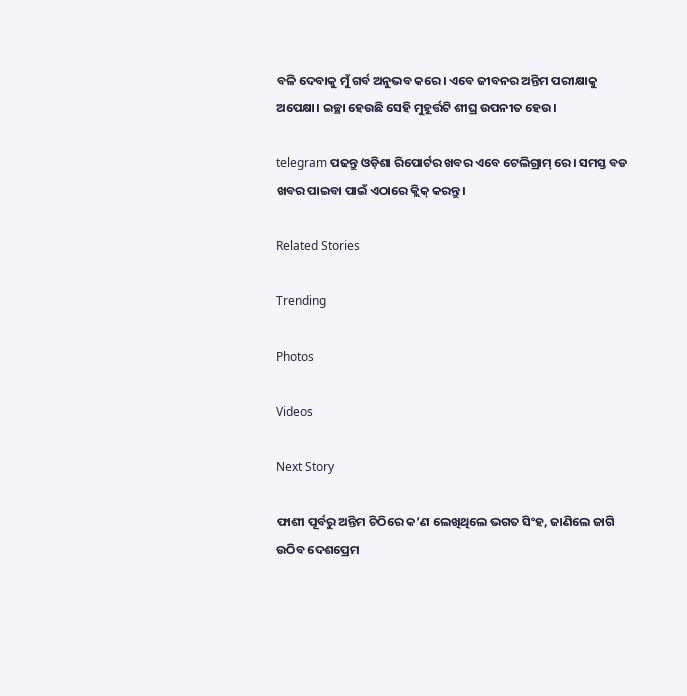ବଳି ଦେବାକୁ ମୁଁ ଗର୍ବ ଅନୁଭବ କରେ। ଏବେ ଜୀବନର ଅନ୍ତିମ ପରୀକ୍ଷାକୁ ଅପେକ୍ଷା। ଇଚ୍ଛା ହେଉଛି ସେହି ମୁହୂର୍ତ୍ତଟି ଶୀଘ୍ର ଉପନୀତ ହେଉ।

telegram ପଢନ୍ତୁ ଓଡ଼ିଶା ରିପୋର୍ଟର ଖବର ଏବେ ଟେଲିଗ୍ରାମ୍ ରେ। ସମସ୍ତ ବଡ ଖବର ପାଇବା ପାଇଁ ଏଠାରେ କ୍ଲିକ୍ କରନ୍ତୁ।

Related Stories

Trending

Photos

Videos

Next Story

ଫାଶୀ ପୂର୍ବରୁ ଅନ୍ତିମ ଚିଠିରେ କ’ଣ ଲେଖିଥିଲେ ଭଗତ ସିଂହ, ଜାଣିଲେ ଜାଗି ଉଠିବ ଦେଶପ୍ରେମ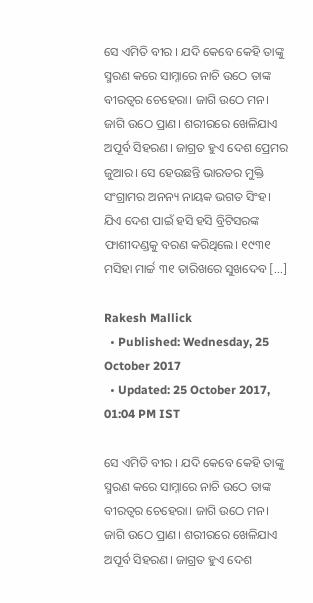ସେ ଏମିତି ବୀର । ଯଦି କେବେ କେହି ତାଙ୍କୁ ସ୍ମରଣ କରେ ସାମ୍ନାରେ ନାଚି ଉଠେ ତାଙ୍କ ବୀରତ୍ୱର ଚେହେରା। ଜାଗି ଉଠେ ମନ। ଜାଗି ଉଠେ ପ୍ରାଣ। ଶରୀରରେ ଖେଳିଯାଏ ଅପୂର୍ବ ସିହରଣ। ଜାଗ୍ରତ ହୁଏ ଦେଶ ପ୍ରେମର ଜୁଆର। ସେ ହେଉଛନ୍ତି ଭାରତର ମୁକ୍ତି ସଂଗ୍ରାମର ଅନନ୍ୟ ନାୟକ ଭଗତ ସିଂହ। ଯିଏ ଦେଶ ପାଇଁ ହସି ହସି ବ୍ରିଟିସରଙ୍କ ଫାଶୀଦଣ୍ଡକୁ ବରଣ କରିଥିଲେ। ୧୯୩୧ ମସିହା ମାର୍ଚ୍ଚ ୩୧ ତାରିଖରେ ସୁଖଦେବ […]

Rakesh Mallick
  • Published: Wednesday, 25 October 2017
  • Updated: 25 October 2017, 01:04 PM IST

ସେ ଏମିତି ବୀର । ଯଦି କେବେ କେହି ତାଙ୍କୁ ସ୍ମରଣ କରେ ସାମ୍ନାରେ ନାଚି ଉଠେ ତାଙ୍କ ବୀରତ୍ୱର ଚେହେରା। ଜାଗି ଉଠେ ମନ। ଜାଗି ଉଠେ ପ୍ରାଣ। ଶରୀରରେ ଖେଳିଯାଏ ଅପୂର୍ବ ସିହରଣ। ଜାଗ୍ରତ ହୁଏ ଦେଶ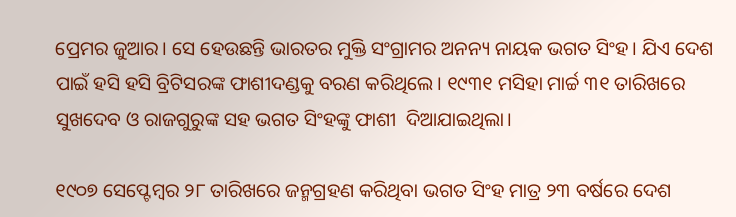ପ୍ରେମର ଜୁଆର। ସେ ହେଉଛନ୍ତି ଭାରତର ମୁକ୍ତି ସଂଗ୍ରାମର ଅନନ୍ୟ ନାୟକ ଭଗତ ସିଂହ। ଯିଏ ଦେଶ ପାଇଁ ହସି ହସି ବ୍ରିଟିସରଙ୍କ ଫାଶୀଦଣ୍ଡକୁ ବରଣ କରିଥିଲେ। ୧୯୩୧ ମସିହା ମାର୍ଚ୍ଚ ୩୧ ତାରିଖରେ ସୁଖଦେବ ଓ ରାଜଗୁରୁଙ୍କ ସହ ଭଗତ ସିଂହଙ୍କୁ ଫାଶୀ  ଦିଆଯାଇଥିଲା।

୧୯୦୭ ସେପ୍ଟେମ୍ବର ୨୮ ତାରିଖରେ ଜନ୍ମଗ୍ରହଣ କରିଥିବା ଭଗତ ସିଂହ ମାତ୍ର ୨୩ ବର୍ଷରେ ଦେଶ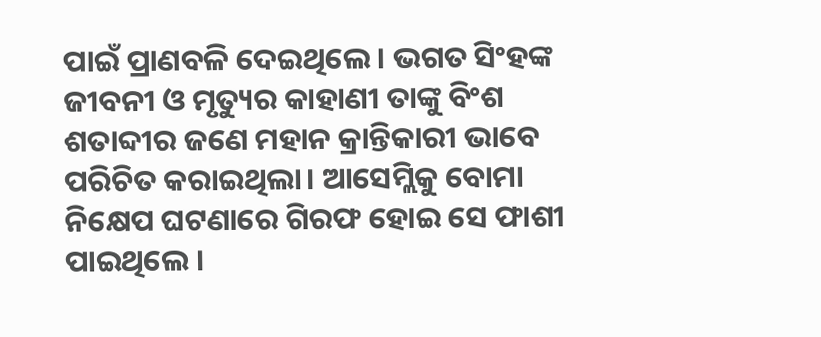ପାଇଁ ପ୍ରାଣବଳି ଦେଇଥିଲେ। ଭଗତ ସିଂହଙ୍କ ଜୀବନୀ ଓ ମୃତ୍ୟୁର କାହାଣୀ ତାଙ୍କୁ ବିଂଶ ଶତାବ୍ଦୀର ଜଣେ ମହାନ କ୍ରାନ୍ତିକାରୀ ଭାବେ ପରିଚିତ କରାଇଥିଲା। ଆସେମ୍ଲିକୁ ବୋମା ନିକ୍ଷେପ ଘଟଣାରେ ଗିରଫ ହୋଇ ସେ ଫାଶୀ ପାଇଥିଲେ ।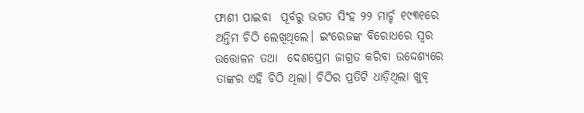ଫାଶୀ ପାଇବା  ପୂର୍ବରୁ ଭଗତ ସିଂହ ୨୨ ମାର୍ଚ୍ଚ ୧୯୩୧ରେ ଅନ୍ତିମ ଚିଠି ଲେଖିଥିଲେ। ଇଂରେଜଙ୍କ ବିରୋଧରେ ସ୍ୱର ଉତ୍ତୋଳନ ତଥା  ଦେଶପ୍ରେମ ଜାଗ୍ରତ କରିବା ଉଦ୍ଦେଶ୍ୟରେ ତାଙ୍କର ଏହି ଚିଠି ଥିଲା। ଚିଠିର ପ୍ରତିଟି ଧାଡ଼ିଥିଲା ଖୁବ୍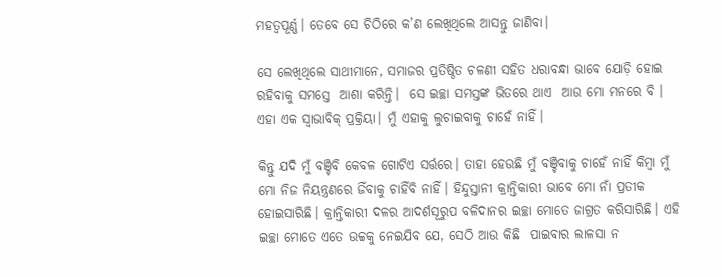ମହତ୍ୱପୂର୍ଣ୍ଣ। ତେବେ ସେ ଚିଠିରେ କ’ଣ ଲେଖିଥିଲେ ଆସନ୍ତୁ ଜାଣିବା।

ସେ ଲେଖିଥିଲେ ସାଥୀମାନେ, ସମାଜର ପ୍ରତିଷ୍ଠିତ ଚଳଣୀ ସହିତ ଧରାବନ୍ଧା ଭାବେ ଯୋଡ଼ି ହୋଇ ରହିବାକୁ ସମସ୍ତେ  ଆଶା କରିନ୍ତି।  ସେ ଇଚ୍ଛା ସମସ୍ତଙ୍କ ଭିତରେ ଥାଏ  ଆଉ ମୋ ମନରେ ବି ।  ଏହା ଏକ ସ୍ୱାଭାବିକ୍‌ ପ୍ରକ୍ରିୟା। ମୁଁ ଏହାକୁ ଲୁଚାଇବାକୁ ଚାହେଁ ନାହିଁ।

କିନ୍ତୁ ଯଦି ମୁଁ ବଞ୍ଚିବି କେବଳ ଗୋଟିଏ ସର୍ତ୍ତରେ। ତାହା ହେଉଛି ମୁଁ ବଞ୍ଚିବାକୁ ଚାହେଁ ନାହିଁ କିମ୍ବା ମୁଁ ମୋ ନିଜ ନିୟନ୍ତ୍ରଣରେ ଜିଁବାକୁ ଚାହିଁବି ନାହିଁ। ହିନ୍ଦୁସ୍ତାନୀ କ୍ରାନ୍ତିକାରୀ ଭାବେ ମୋ ନାଁ ପ୍ରତୀକ ହୋଇସାରିଛି। କ୍ରାନ୍ତିକାରୀ ଦଳର ଆଦର୍ଶସୂରୁପ ବଳିଦାନର ଇଚ୍ଛା ମୋତେ ଜାଗ୍ରତ କରିସାରିଛି। ଏହି ଇଚ୍ଛା ମୋତେ ଏତେ ଉଚ୍ଚକୁ ନେଇଯିବ ଯେ, ସେଠି ଆଉ କିଛି  ପାଇବାର ଲାଳସା ନ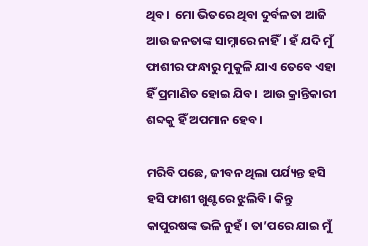ଥିବ।  ମୋ ଭିତରେ ଥିବା ଦୁର୍ବଳତା ଆଜି ଆଉ ଜନତାଙ୍କ ସାମ୍ନାରେ ନାହିଁ। ହଁ ଯଦି ମୁଁ ଫାଶୀର ଫନ୍ଧାରୁ ମୁକୁଳି ଯାଏ ତେବେ ଏହା ହିଁ ପ୍ରମାଣିତ ହୋଇ ଯିବ।  ଆଉ କ୍ରାନ୍ତିକାରୀ  ଶବ୍ଦକୁ ହିଁ ଅପମାନ ହେବ।

ମରିବି ପଛେ, ଜୀବନ ଥିଲା ପର୍ଯ୍ୟନ୍ତ ହସି ହସି ଫାଶୀ ଖୁଣ୍ଟରେ ଝୁଲିବି। କିନ୍ତୁ କାପୁରଷଙ୍କ ଭଳି ନୁହଁ। ତା’ପରେ ଯାଇ ମୁଁ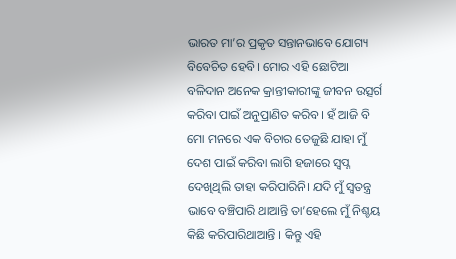ଭାରତ ମା’ର ପ୍ରକୃତ ସନ୍ତାନଭାବେ ଯୋଗ୍ୟ ବିବେଚିତ ହେବି। ମୋର ଏହି ଛୋଟିଆ ବଳିଦାନ ଅନେକ କ୍ରାନ୍ତୀକାରୀଙ୍କୁ ଜୀବନ ଉତ୍ସର୍ଗ କରିବା ପାଇଁ ଅନୁପ୍ରାଣିତ କରିବ। ହଁ ଆଜି ବି ମୋ ମନରେ ଏକ ବିଚାର ତେଜୁଛି ଯାହା ମୁଁ ଦେଶ ପାଇଁ କରିବା ଲାଗି ହଜାରେ ସ୍ୱପ୍ନ ଦେଖିଥିଲି ତାହା କରିପାରିନି। ଯଦି ମୁଁ ସ୍ୱତନ୍ତ୍ର ଭାବେ ବଞ୍ଚିପାରି ଥାଆନ୍ତି ତା’ହେଲେ ମୁଁ ନିଶ୍ଚୟ କିଛି କରିପାରିଥାଆନ୍ତି । କିନ୍ତୁ ଏହି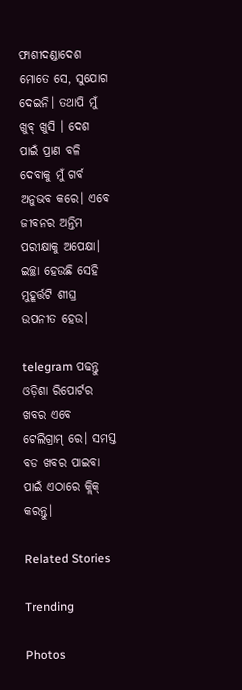ଫାଶୀଦଣ୍ଡାଦେଶ ମୋତେ ସେ, ସୁଯୋଗ ଦେଇନି। ତଥାପି ମୁଁ ଖୁବ୍‌ ଖୁସି । ଦେଶ ପାଇଁ ପ୍ରାଣ ବଳି ଦେବାକୁ ମୁଁ ଗର୍ବ ଅନୁଭବ କରେ। ଏବେ ଜୀବନର ଅନ୍ତିମ ପରୀକ୍ଷାକୁ ଅପେକ୍ଷା। ଇଚ୍ଛା ହେଉଛି ସେହି ମୁହୂର୍ତ୍ତଟି ଶୀଘ୍ର ଉପନୀତ ହେଉ।

telegram ପଢନ୍ତୁ ଓଡ଼ିଶା ରିପୋର୍ଟର ଖବର ଏବେ ଟେଲିଗ୍ରାମ୍ ରେ। ସମସ୍ତ ବଡ ଖବର ପାଇବା ପାଇଁ ଏଠାରେ କ୍ଲିକ୍ କରନ୍ତୁ।

Related Stories

Trending

Photos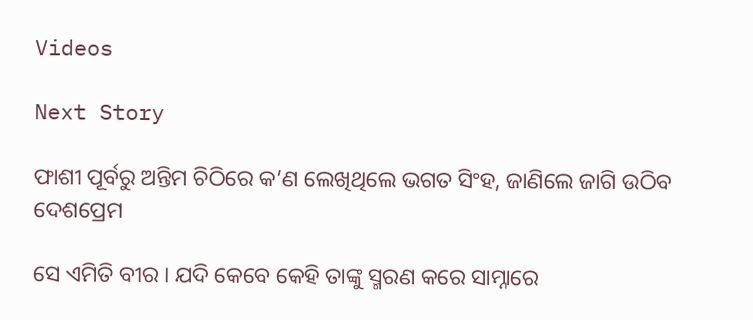Videos

Next Story

ଫାଶୀ ପୂର୍ବରୁ ଅନ୍ତିମ ଚିଠିରେ କ’ଣ ଲେଖିଥିଲେ ଭଗତ ସିଂହ, ଜାଣିଲେ ଜାଗି ଉଠିବ ଦେଶପ୍ରେମ

ସେ ଏମିତି ବୀର । ଯଦି କେବେ କେହି ତାଙ୍କୁ ସ୍ମରଣ କରେ ସାମ୍ନାରେ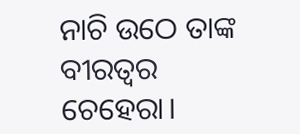ନାଚି ଉଠେ ତାଙ୍କ ବୀରତ୍ୱର ଚେହେରା।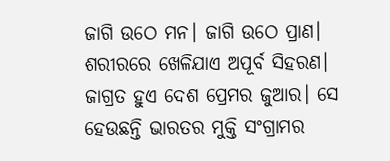ଜାଗି ଉଠେ ମନ। ଜାଗି ଉଠେ ପ୍ରାଣ। ଶରୀରରେ ଖେଳିଯାଏ ଅପୂର୍ବ ସିହରଣ। ଜାଗ୍ରତ ହୁଏ ଦେଶ ପ୍ରେମର ଜୁଆର। ସେ ହେଉଛନ୍ତି ଭାରତର ମୁକ୍ତି ସଂଗ୍ରାମର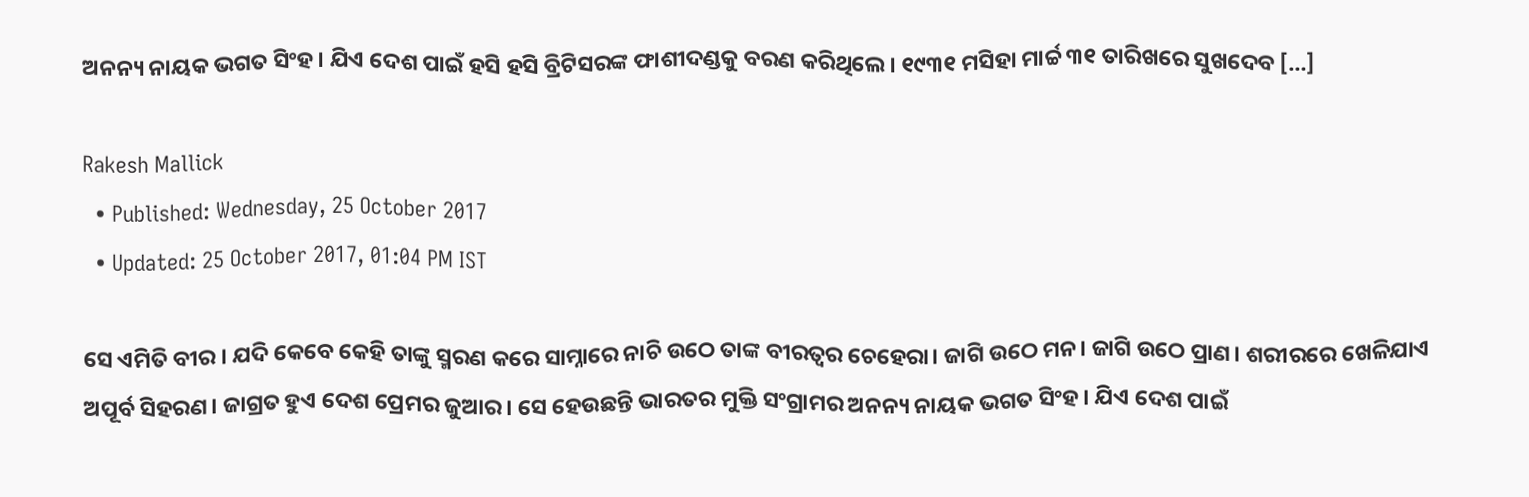ଅନନ୍ୟ ନାୟକ ଭଗତ ସିଂହ। ଯିଏ ଦେଶ ପାଇଁ ହସି ହସି ବ୍ରିଟିସରଙ୍କ ଫାଶୀଦଣ୍ଡକୁ ବରଣ କରିଥିଲେ। ୧୯୩୧ ମସିହା ମାର୍ଚ୍ଚ ୩୧ ତାରିଖରେ ସୁଖଦେବ […]

Rakesh Mallick
  • Published: Wednesday, 25 October 2017
  • Updated: 25 October 2017, 01:04 PM IST

ସେ ଏମିତି ବୀର । ଯଦି କେବେ କେହି ତାଙ୍କୁ ସ୍ମରଣ କରେ ସାମ୍ନାରେ ନାଚି ଉଠେ ତାଙ୍କ ବୀରତ୍ୱର ଚେହେରା। ଜାଗି ଉଠେ ମନ। ଜାଗି ଉଠେ ପ୍ରାଣ। ଶରୀରରେ ଖେଳିଯାଏ ଅପୂର୍ବ ସିହରଣ। ଜାଗ୍ରତ ହୁଏ ଦେଶ ପ୍ରେମର ଜୁଆର। ସେ ହେଉଛନ୍ତି ଭାରତର ମୁକ୍ତି ସଂଗ୍ରାମର ଅନନ୍ୟ ନାୟକ ଭଗତ ସିଂହ। ଯିଏ ଦେଶ ପାଇଁ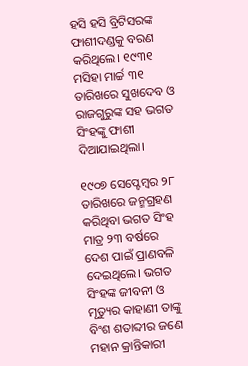ହସି ହସି ବ୍ରିଟିସରଙ୍କ ଫାଶୀଦଣ୍ଡକୁ ବରଣ କରିଥିଲେ। ୧୯୩୧ ମସିହା ମାର୍ଚ୍ଚ ୩୧ ତାରିଖରେ ସୁଖଦେବ ଓ ରାଜଗୁରୁଙ୍କ ସହ ଭଗତ ସିଂହଙ୍କୁ ଫାଶୀ  ଦିଆଯାଇଥିଲା।

୧୯୦୭ ସେପ୍ଟେମ୍ବର ୨୮ ତାରିଖରେ ଜନ୍ମଗ୍ରହଣ କରିଥିବା ଭଗତ ସିଂହ ମାତ୍ର ୨୩ ବର୍ଷରେ ଦେଶ ପାଇଁ ପ୍ରାଣବଳି ଦେଇଥିଲେ। ଭଗତ ସିଂହଙ୍କ ଜୀବନୀ ଓ ମୃତ୍ୟୁର କାହାଣୀ ତାଙ୍କୁ ବିଂଶ ଶତାବ୍ଦୀର ଜଣେ ମହାନ କ୍ରାନ୍ତିକାରୀ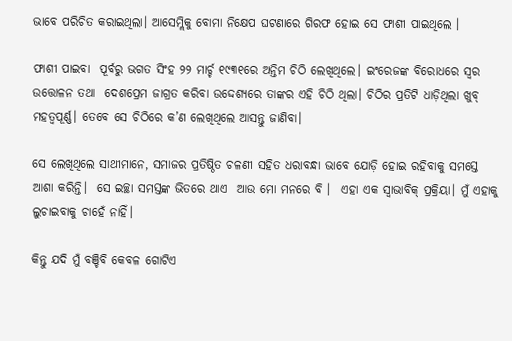ଭାବେ ପରିଚିତ କରାଇଥିଲା। ଆସେମ୍ଲିକୁ ବୋମା ନିକ୍ଷେପ ଘଟଣାରେ ଗିରଫ ହୋଇ ସେ ଫାଶୀ ପାଇଥିଲେ ।

ଫାଶୀ ପାଇବା  ପୂର୍ବରୁ ଭଗତ ସିଂହ ୨୨ ମାର୍ଚ୍ଚ ୧୯୩୧ରେ ଅନ୍ତିମ ଚିଠି ଲେଖିଥିଲେ। ଇଂରେଜଙ୍କ ବିରୋଧରେ ସ୍ୱର ଉତ୍ତୋଳନ ତଥା  ଦେଶପ୍ରେମ ଜାଗ୍ରତ କରିବା ଉଦ୍ଦେଶ୍ୟରେ ତାଙ୍କର ଏହି ଚିଠି ଥିଲା। ଚିଠିର ପ୍ରତିଟି ଧାଡ଼ିଥିଲା ଖୁବ୍ ମହତ୍ୱପୂର୍ଣ୍ଣ। ତେବେ ସେ ଚିଠିରେ କ’ଣ ଲେଖିଥିଲେ ଆସନ୍ତୁ ଜାଣିବା।

ସେ ଲେଖିଥିଲେ ସାଥୀମାନେ, ସମାଜର ପ୍ରତିଷ୍ଠିତ ଚଳଣୀ ସହିତ ଧରାବନ୍ଧା ଭାବେ ଯୋଡ଼ି ହୋଇ ରହିବାକୁ ସମସ୍ତେ  ଆଶା କରିନ୍ତି।  ସେ ଇଚ୍ଛା ସମସ୍ତଙ୍କ ଭିତରେ ଥାଏ  ଆଉ ମୋ ମନରେ ବି ।  ଏହା ଏକ ସ୍ୱାଭାବିକ୍‌ ପ୍ରକ୍ରିୟା। ମୁଁ ଏହାକୁ ଲୁଚାଇବାକୁ ଚାହେଁ ନାହିଁ।

କିନ୍ତୁ ଯଦି ମୁଁ ବଞ୍ଚିବି କେବଳ ଗୋଟିଏ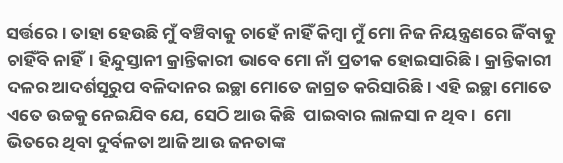ସର୍ତ୍ତରେ। ତାହା ହେଉଛି ମୁଁ ବଞ୍ଚିବାକୁ ଚାହେଁ ନାହିଁ କିମ୍ବା ମୁଁ ମୋ ନିଜ ନିୟନ୍ତ୍ରଣରେ ଜିଁବାକୁ ଚାହିଁବି ନାହିଁ। ହିନ୍ଦୁସ୍ତାନୀ କ୍ରାନ୍ତିକାରୀ ଭାବେ ମୋ ନାଁ ପ୍ରତୀକ ହୋଇସାରିଛି। କ୍ରାନ୍ତିକାରୀ ଦଳର ଆଦର୍ଶସୂରୁପ ବଳିଦାନର ଇଚ୍ଛା ମୋତେ ଜାଗ୍ରତ କରିସାରିଛି। ଏହି ଇଚ୍ଛା ମୋତେ ଏତେ ଉଚ୍ଚକୁ ନେଇଯିବ ଯେ, ସେଠି ଆଉ କିଛି  ପାଇବାର ଲାଳସା ନ ଥିବ।  ମୋ ଭିତରେ ଥିବା ଦୁର୍ବଳତା ଆଜି ଆଉ ଜନତାଙ୍କ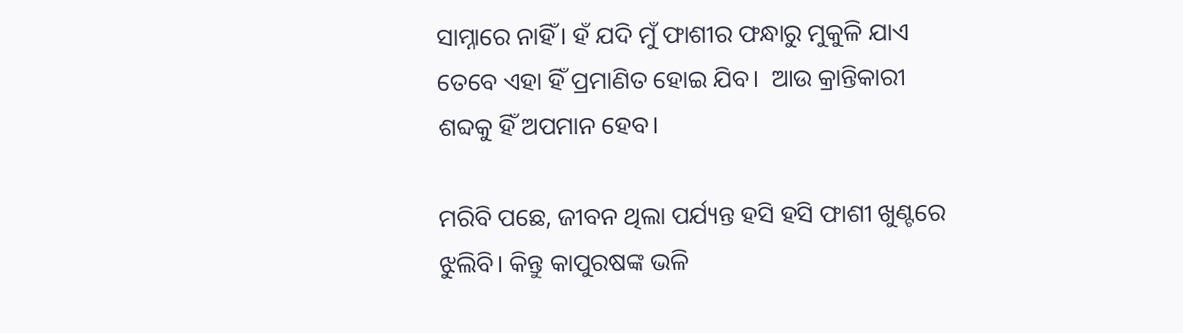ସାମ୍ନାରେ ନାହିଁ। ହଁ ଯଦି ମୁଁ ଫାଶୀର ଫନ୍ଧାରୁ ମୁକୁଳି ଯାଏ ତେବେ ଏହା ହିଁ ପ୍ରମାଣିତ ହୋଇ ଯିବ।  ଆଉ କ୍ରାନ୍ତିକାରୀ  ଶବ୍ଦକୁ ହିଁ ଅପମାନ ହେବ।

ମରିବି ପଛେ, ଜୀବନ ଥିଲା ପର୍ଯ୍ୟନ୍ତ ହସି ହସି ଫାଶୀ ଖୁଣ୍ଟରେ ଝୁଲିବି। କିନ୍ତୁ କାପୁରଷଙ୍କ ଭଳି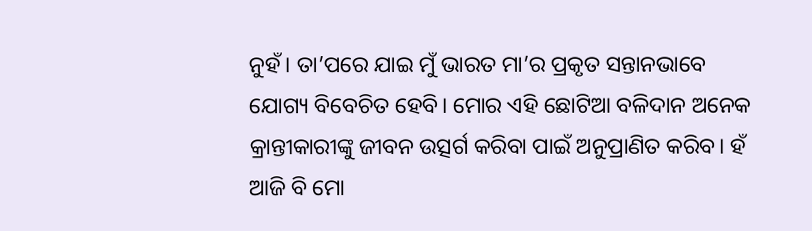ନୁହଁ। ତା’ପରେ ଯାଇ ମୁଁ ଭାରତ ମା’ର ପ୍ରକୃତ ସନ୍ତାନଭାବେ ଯୋଗ୍ୟ ବିବେଚିତ ହେବି। ମୋର ଏହି ଛୋଟିଆ ବଳିଦାନ ଅନେକ କ୍ରାନ୍ତୀକାରୀଙ୍କୁ ଜୀବନ ଉତ୍ସର୍ଗ କରିବା ପାଇଁ ଅନୁପ୍ରାଣିତ କରିବ। ହଁ ଆଜି ବି ମୋ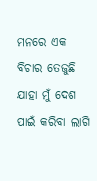ମନରେ ଏକ ବିଚାର ତେଜୁଛି ଯାହା ମୁଁ ଦେଶ ପାଇଁ କରିବା ଲାଗି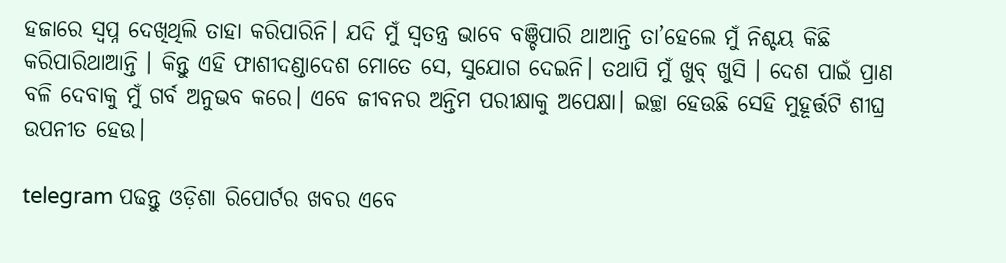ହଜାରେ ସ୍ୱପ୍ନ ଦେଖିଥିଲି ତାହା କରିପାରିନି। ଯଦି ମୁଁ ସ୍ୱତନ୍ତ୍ର ଭାବେ ବଞ୍ଚିପାରି ଥାଆନ୍ତି ତା’ହେଲେ ମୁଁ ନିଶ୍ଚୟ କିଛି କରିପାରିଥାଆନ୍ତି । କିନ୍ତୁ ଏହି ଫାଶୀଦଣ୍ଡାଦେଶ ମୋତେ ସେ, ସୁଯୋଗ ଦେଇନି। ତଥାପି ମୁଁ ଖୁବ୍‌ ଖୁସି । ଦେଶ ପାଇଁ ପ୍ରାଣ ବଳି ଦେବାକୁ ମୁଁ ଗର୍ବ ଅନୁଭବ କରେ। ଏବେ ଜୀବନର ଅନ୍ତିମ ପରୀକ୍ଷାକୁ ଅପେକ୍ଷା। ଇଚ୍ଛା ହେଉଛି ସେହି ମୁହୂର୍ତ୍ତଟି ଶୀଘ୍ର ଉପନୀତ ହେଉ।

telegram ପଢନ୍ତୁ ଓଡ଼ିଶା ରିପୋର୍ଟର ଖବର ଏବେ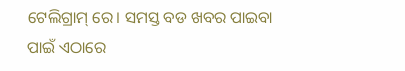ଟେଲିଗ୍ରାମ୍ ରେ। ସମସ୍ତ ବଡ ଖବର ପାଇବା ପାଇଁ ଏଠାରେ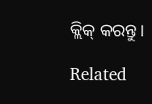କ୍ଲିକ୍ କରନ୍ତୁ।

Related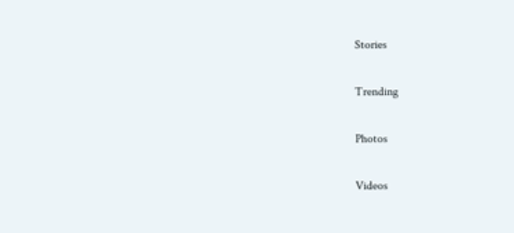Stories

Trending

Photos

Videos